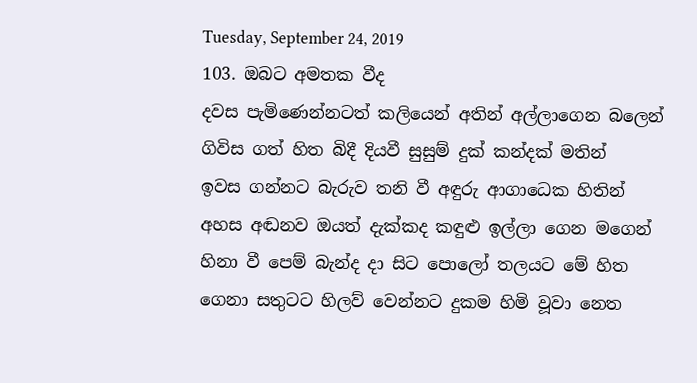Tuesday, September 24, 2019
103. ඔබට අමතක වීද
දවස පැමිණෙන්නටත් කලියෙන් අතින් අල්ලාගෙන බලෙන්
ගිවිස ගත් හිත බිදී දියවී සුසුම් දුක් කන්දක් මතින්
ඉවස ගන්නට බැරුව තනි වී අඳුරු ආගාධෙක හිතින්
අහස අඬනව ඔයත් දැක්කද කඳුළු ඉල්ලා ගෙන මගෙන්
හිනා වී පෙම් බැන්ද දා සිට පොලෝ තලයට මේ හිත
ගෙනා සතුටට හිලව් වෙන්නට දුකම හිමි වූවා නෙත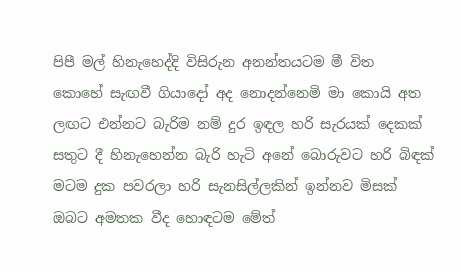පිපී මල් හිනැහෙද්දි විසිරුන අනන්තයටම මී විත
කොහේ සැඟවී ගියාදෝ අද නොදන්නෙමි මා කොයි අත
ලඟට එන්නට බැරිම නම් දුර ඉඳල හරි සැරයක් දෙකක්
සතුට දී හිනැහෙන්න බැරි හැටි අනේ බොරුවට හරි බිඳක්
මටම දුක පවරලා හරි සැනසිල්ලකින් ඉන්නව මිසක්
ඔබට අමතක වීද හොඳටම මේත්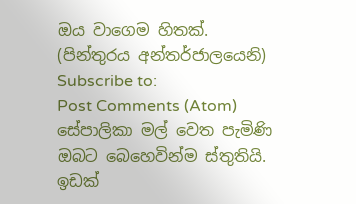ඔය වාගෙම හිතක්.
(පින්තුරය අන්තර්ජාලයෙනි)
Subscribe to:
Post Comments (Atom)
සේපාලිකා මල් වෙත පැමිණි ඔබට බෙහෙවින්ම ස්තුතියි. ඉඩක්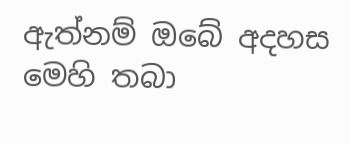ඇත්නම් ඔබේ අදහස මෙහි තබා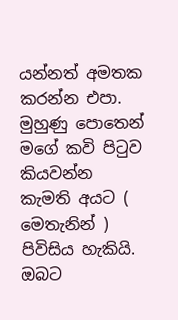යන්නත් අමතක කරන්න එපා. මුහුණු පොතෙන් මගේ කවි පිටුව කියවන්න කැමති අයට ( මෙතැනින් ) පිවිසිය හැකියි.
ඔබට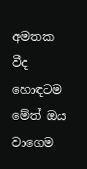අමතක වීද හොඳටම මේත් ඔය වාගෙම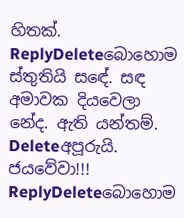හිතක්.
ReplyDeleteබොහොම ස්තුතියි සඳේ. සඳ අමාවක දියවෙලා නේද. ඇති යන්තම්.
Deleteඅපූරුයි. ජයවේවා!!!
ReplyDeleteබොහොම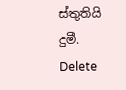ස්තුතියි දුමී.
Delete